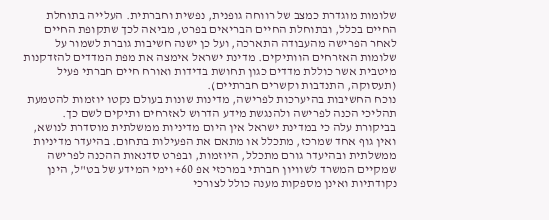שלומות מוגדרת כמצב של רווחה גופנית, נפשית וחברתית. העלייה בתוחלת החיים בכלל, ובתוחלת החיים הבריאים בפרט, מביאה לכך שתקופת החיים לאחר הפרישה מהעבודה התארכה, ועל כן ישנה חשיבות גוברת לשמור על שלומות האזרחים הוותיקים. מדינת ישראל אימצה את מפת המדדים להזדקנות מיטבית אשר כוללת מדדים כגון תחושת בדידות ואורח חיים חברתי פעיל (תעסוקה, התנדבות וקשרים חברתיים).
נוכח החשיבות בהיערכות לפרישה, מדינות שונות בעולם נקטו יוזמות להטמעת תהליכי הכנה לפרישה ולהנגשת מידע הדרוש לאזרחים ותיקים לשם כך. בביקורת עלה כי במדינת ישראל אין היום מדיניות ממשלתית מוסדרת לנושא, ואין גוף אחד שמרכז, מתכלל או מתאם את הפעילות בתחום. בהיעדר מדיניות ממשלתית ובהיעדר גורם מתכלל, היוזמות, ובפרט סדנאות ההכנה לפרישה שמקיים המשרד לשוויון חברתי במרכזי אפ 60+ וימי המידע של בט"ל, הינן נקודתיות ואינן מספקות מענה כולל לצורכי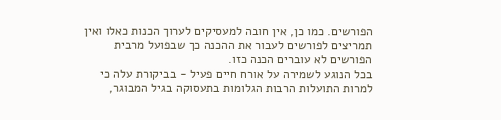הפורשים. כמו כן, אין חובה למעסיקים לערוך הכנות כאלו ואין תמריצים לפורשים לעבור את ההכנה כך שבפועל מרבית הפורשים לא עוברים הכנה כזו.
בכל הנוגע לשמירה על אורח חיים פעיל - בביקורת עלה כי למרות התועלות הרבות הגלומות בתעסוקה בגיל המבוגר,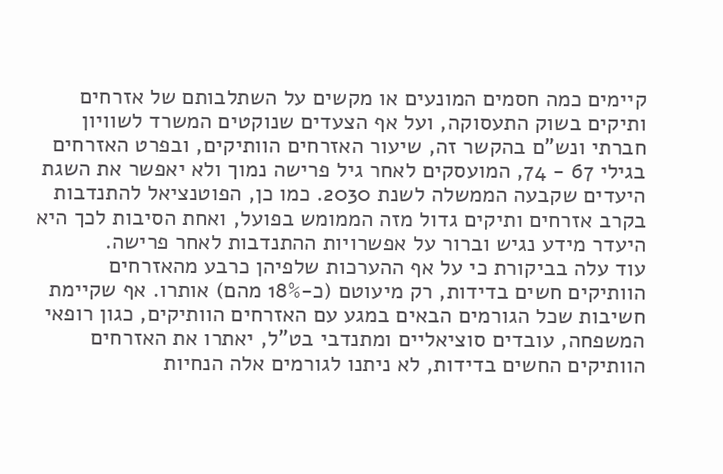קיימים כמה חסמים המונעים או מקשים על השתלבותם של אזרחים ותיקים בשוק התעסוקה, ועל אף הצעדים שנוקטים המשרד לשוויון חברתי ונש"ם בהקשר זה, שיעור האזרחים הוותיקים, ובפרט האזרחים בגילי 67 - 74, המועסקים לאחר גיל פרישה נמוך ולא יאפשר את השגת היעדים שקבעה הממשלה לשנת 2030. כמו כן, הפוטנציאל להתנדבות בקרב אזרחים ותיקים גדול מזה הממומש בפועל, ואחת הסיבות לכך היא היעדר מידע נגיש וברור על אפשרויות ההתנדבות לאחר פרישה.
עוד עלה בביקורת כי על אף ההערכות שלפיהן כרבע מהאזרחים הוותיקים חשים בדידות, רק מיעוטם (כ-18% מהם) אותרו. אף שקיימת חשיבות שכל הגורמים הבאים במגע עם האזרחים הוותיקים, כגון רופאי המשפחה, עובדים סוציאליים ומתנדבי בט"ל, יאתרו את האזרחים הוותיקים החשים בדידות, לא ניתנו לגורמים אלה הנחיות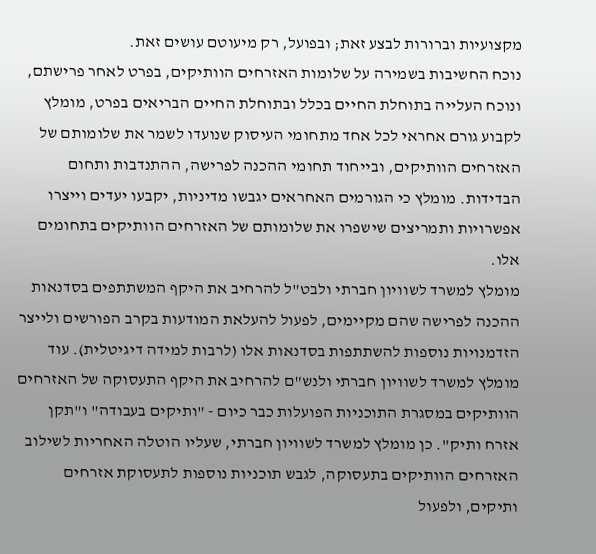מקצועיות וברורות לבצע זאת; ובפועל, רק מיעוטם עושים זאת.
נוכח החשיבות בשמירה על שלומות האזרחים הוותיקים, בפרט לאחר פרישתם, ונוכח העלייה בתוחלת החיים בכלל ובתוחלת החיים הבריאים בפרט, מומלץ לקבוע גורם אחראי לכל אחד מתחומי העיסוק שנועדו לשמר את שלומותם של האזרחים הוותיקים, ובייחוד תחומי ההכנה לפרישה, ההתנדבות ותחום הבדידות. מומלץ כי הגורמים האחראים יגבשו מדיניות, יקבעו יעדים וייצרו אפשרויות ותמריצים שישפרו את שלומותם של האזרחים הוותיקים בתחומים אלו.
מומלץ למשרד לשוויון חברתי ולבט"ל להרחיב את היקף המשתתפים בסדנאות ההכנה לפרישה שהם מקיימים, לפעול להעלאת המודעות בקרב הפורשים ולייצר הזדמנויות נוספות להשתתפות בסדנאות אלו (לרבות למידה דיגיטלית). עוד מומלץ למשרד לשוויון חברתי ולנש"ם להרחיב את היקף התעסוקה של האזרחים הוותיקים במסגרת התוכניות הפועלות כבר כיום - "ותיקים בעבודה" ו"תקן אזרח ותיק". כן מומלץ למשרד לשוויון חברתי, שעליו הוטלה האחריות לשילוב האזרחים הוותיקים בתעסוקה, לגבש תוכניות נוספות לתעסוקת אזרחים ותיקים, ולפעול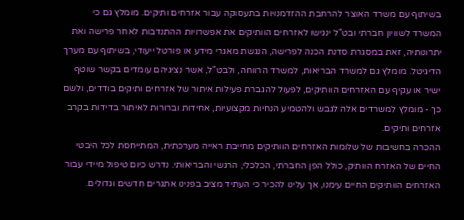בשיתוף עם משרד האוצר להרחבת ההזדמנויות בתעסוקה עבור אזרחים ותיקים. מומלץ גם כי המשרד לשוויון חברתי ובט"ל ינגישו לאזרחים הוותיקים את אפשרויות ההתנדבות לאחר פרישה ואת יתרונותיה, זאת במסגרת סדנת הכנה לפרישה, הנגשת מאגרי מידע או פורטל ייעודי, בשיתוף עם מערך הדיגיטל. מומלץ גם למשרד הבריאות, למשרד הרווחה, ולבט"ל, אשר נציגיהם עומדים בקשר שוטף ישיר או עקיף עם האזרחים הוותיקים, לפעול להגברת פעילות איתור של אזרחים ותיקים בודדים, ולשם כך - מומלץ למשרדים אלה לגבש ולהטמיע הנחיות מקצועיות, אחידות וברורות לאיתור בדידות בקרב אזרחים ותיקים.
ההכרה בחשיבות של שלומות האזרחים הוותיקים מחייבת ראייה מערכתית, המתייחסת לכל היבטי החיים של האזרח הוותיק, כולל הפן החברתי, הכלכלי, הרגשי והבריאותי. נדרש כיום טיפול מיידי עבור האזרחים הוותיקים החיים עימנו, אך עלינו להכיר כי העתיד מציב בפנינו אתגרים חדשים וגדולים.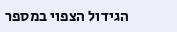הגידול הצפוי במספר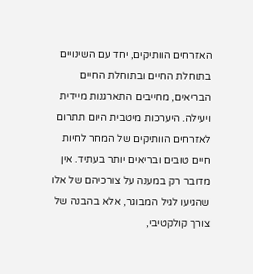האזרחים הוותיקים, יחד עם השינויים בתוחלת החיים ובתוחלת החיים הבריאים, מחייבים התארגנות מיידית ויעילה. היערכות מיטבית היום תתרום לאזרחים הוותיקים של המחר לחיות חיים טובים ובריאים יותר בעתיד. אין מדובר רק במענה על צורכיהם של אלו שהגיעו לגיל המבוגר, אלא בהבנה של צורך קולקטיבי,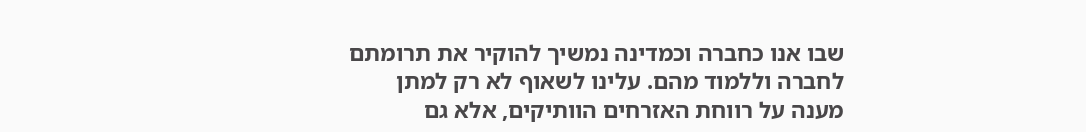שבו אנו כחברה וכמדינה נמשיך להוקיר את תרומתם לחברה וללמוד מהם. עלינו לשאוף לא רק למתן מענה על רווחת האזרחים הוותיקים, אלא גם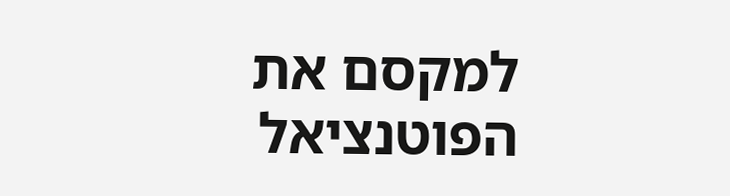למקסם את הפוטנציאל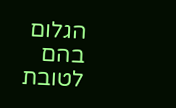הגלום בהם לטובת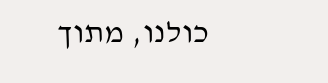כולנו, מתוך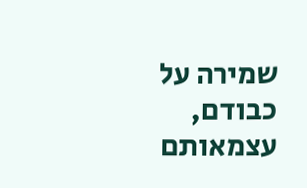שמירה על כבודם, עצמאותם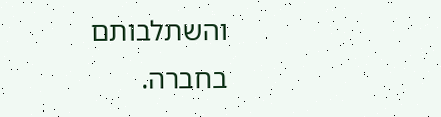והשתלבותם בחברה.